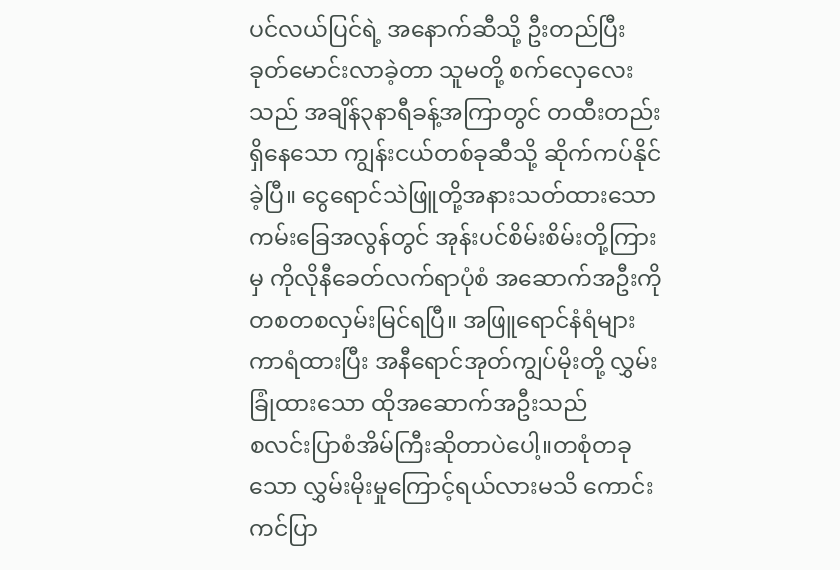ပင်လယ်ပြင်ရဲ့ အနောက်ဆီသို့ ဦးတည်ပြီးခုတ်မောင်းလာခဲ့တာ သူမတို့ စက်လှေလေးသည် အချိန်၃နာရီခန့်အကြာတွင် တထီးတည်းရှိနေသော ကျွန်းငယ်တစ်ခုဆီသို့ ဆိုက်ကပ်နိုင်ခဲ့ပြီ။ ငွေရောင်သဲဖြူတို့အနားသတ်ထားသော ကမ်းခြေအလွန်တွင် အုန်းပင်စိမ်းစိမ်းတို့ကြားမှ ကိုလိုနီခေတ်လက်ရာပုံစံ အဆောက်အဦးကို တစတစလှမ်းမြင်ရပြီ။ အဖြူရောင်နံရံများကာရံထားပြီး အနီရောင်အုတ်ကျွပ်မိုးတို့ လွှမ်းခြုံထားသော ထိုအဆောက်အဦးသည်
စလင်းပြာစံအိမ်ကြီးဆိုတာပဲပေါ့။တစုံတခုသော လွှမ်းမိုးမှုကြောင့်ရယ်လားမသိ ကောင်းကင်ပြာ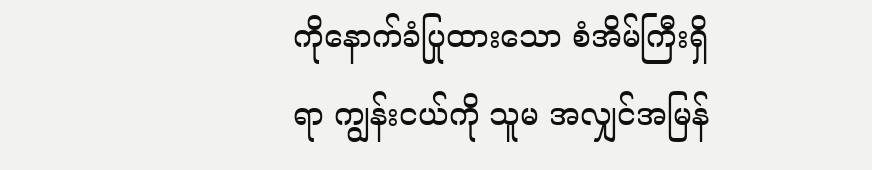ကိုနောက်ခံပြုထားသော စံအိမ်ကြီးရှိရာ ကျွန်းငယ်ကို သူမ အလျှင်အမြန်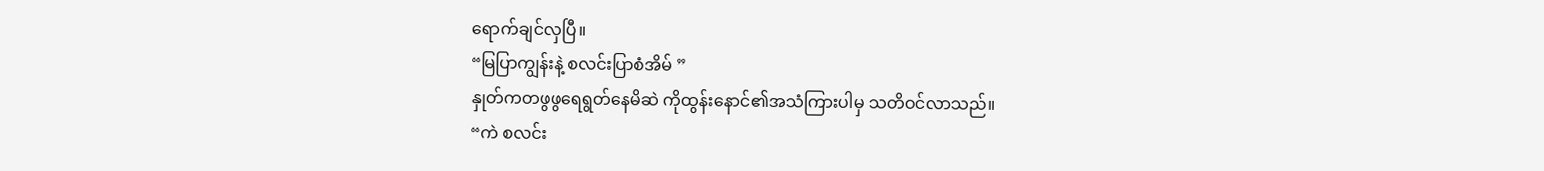ရောက်ချင်လှပြီ။
“မြပြာကျွန်းနဲ့ စလင်းပြာစံအိမ် ”
နှုတ်ကတဖွဖွရေရွတ်နေမိဆဲ ကိုထွန်းနောင်၏အသံကြားပါမှ သတိဝင်လာသည်။
“ကဲ စလင်း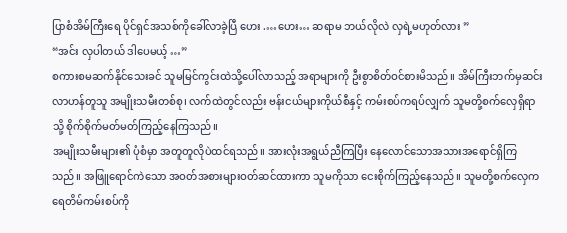ပြာစံအိမ်ကြီးရေ ပိုင်ရှင်အသစ်ကိုခေါ်လာခဲ့ပြီ ဟေး .…ဟေး… ဆရာမ ဘယ်လိုလဲ လှရဲ့မဟုတ်လား ”
“အင်း လှပါတယ် ဒါပေမယ့် …”
စကားစမဆက်နိုင်သေးခင် သူမမြင်ကွင်းထဲသို့ပေါ်လာသည့် အရာများကို ဦးစွာစိတ်ဝင်စားမိသည်။ အိမ်ကြီးဘက်မှဆင်းလာဟန်တူသူ အမျိုးသမီးတစ်စု၊ လက်ထဲတွင်လည်း ဗန်းငယ်များကိုယ်စီနှင့် ကမ်းစပ်ကရပ်လျှက် သူမတို့စက်လှေရှိရာသို့ စိုက်စိုက်မတ်မတ်ကြည့်နေကြသည်။
အမျိုးသမီးများ၏ ပုံစံမှာ အတူတူလိုပဲထင်ရသည်။ အားလုံးအရွယ်ညီကြပြီး နေလောင်သောအသားအရောင်ရှိကြသည်။ အဖြူရောင်ကဲသော အဝတ်အစားများဝတ်ဆင်ထားကာ သူမကိုသာ ငေးစိုက်ကြည့်နေသည်။ သူမတို့စက်လှေက ရေတိမ်ကမ်းစပ်ကို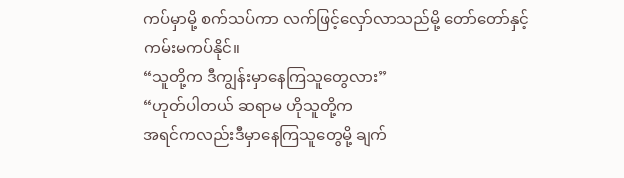ကပ်မှာမို့ စက်သပ်ကာ လက်ဖြင့်လှော်လာသည်မို့ တော်တော်နှင့်ကမ်းမကပ်နိုင်။
“သူတို့က ဒီကျွန်းမှာနေကြသူတွေလား”
“ဟုတ်ပါတယ် ဆရာမ ဟိုသူတို့က
အရင်ကလည်းဒီမှာနေကြသူတွေမို့ ချက်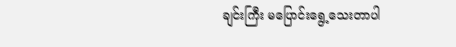ချင်းကြီး မပြောင်းရွေ့သေးတာပါ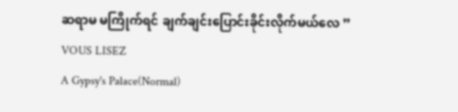ဆရာမ မကြိုက်ရင် ချက်ချင်းပြောင်းခိုင်းလိုက်မယ်လေ ”
VOUS LISEZ
A Gypsy's Palace(Normal)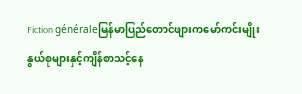Fiction généraleမြန်မာပြည်တောင်ဖျားကမော်ကင်းမျိုးနွယ်စုများနှင့်ကျိန်စာသင့်နေ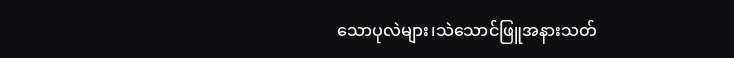သောပုလဲများ၊သဲသောင်ဖြူအနားသတ်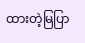ထားတဲ့မြပြာ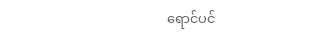ရောင်ပင်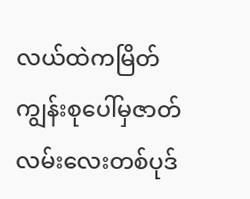လယ်ထဲကမြိတ်ကျွန်းစုပေါ်မှဇာတ်လမ်းလေးတစ်ပုဒ်